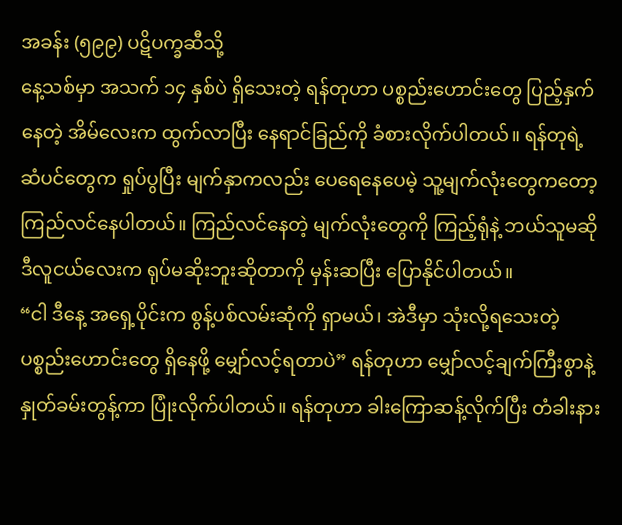အခန်း (၅၉၉) ပဋိပက္ခဆီသို့
နေ့သစ်မှာ အသက် ၁၄ နှစ်ပဲ ရှိသေးတဲ့ ရန်တုဟာ ပစ္စည်းဟောင်းတွေ ပြည့်နှက်နေတဲ့ အိမ်လေးက ထွက်လာပြီး နေရာင်ခြည်ကို ခံစားလိုက်ပါတယ်။ ရန်တုရဲ့ ဆံပင်တွေက ရှုပ်ပွပြီး မျက်နှာကလည်း ပေရေနေပေမဲ့ သူ့မျက်လုံးတွေကတော့ ကြည်လင်နေပါတယ်။ ကြည်လင်နေတဲ့ မျက်လုံးတွေကို ကြည့်ရုံနဲ့ ဘယ်သူမဆို ဒီလူငယ်လေးက ရုပ်မဆိုးဘူးဆိုတာကို မှန်းဆပြီး ပြောနိုင်ပါတယ်။
“ငါ ဒီနေ့ အရှေ့ပိုင်းက စွန့်ပစ်လမ်းဆုံကို ရှာမယ်၊ အဲဒီမှာ သုံးလို့ရသေးတဲ့ ပစ္စည်းဟောင်းတွေ ရှိနေဖို့ မျှော်လင့်ရတာပဲ” ရန်တုဟာ မျှော်လင့်ချက်ကြီးစွာနဲ့ နှုတ်ခမ်းတွန့်ကာ ပြုံးလိုက်ပါတယ်။ ရန်တုဟာ ခါးကြောဆန့်လိုက်ပြီး တံခါးနား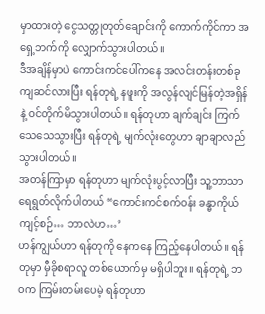မှာထားတဲ့ ငွေသတ္တုတုတ်ချောင်းကို ကောက်ကိုင်ကာ အရှေ့ဘက်ကို လျှောက်သွားပါတယ်။
ဒီအချိန်မှာပဲ ကောင်းကင်ပေါ်ကနေ အလင်းတန်းတစ်ခု ကျဆင်လားပြီး ရန်တုရဲ့ နဖူးကို အလွန်လျင်မြန်တဲ့အရှိန်နဲ့ ဝင်တိုက်မိသွားပါတယ်။ ရန်တုဟာ ချက်ချင်း ကြက်သေသေသွားပြီး ရန်တုရဲ့ မျက်လုံးတွေဟာ ချာချာလည်သွားပါတယ်။
အတန်ကြာမှာ ရန်တုဟာ မျက်လုံးပွင့်လာပြီး သူ့ဘာသာ ရေရွတ်လိုက်ပါတယ် “ကောင်းကင်စက်ဝန်း ခန္ဓာကိုယ်ကျင့်စဉ်… ဘာလဲဟ…’
ဟန်ကျွယ်ဟာ ရန်တုကို နေကနေ ကြည့်နေပါတယ်။ ရန်တုမှာ မှီခိုစရာလူ တစ်ယောက်မှ မရှိပါဘူး။ ရန်တုရဲ့ ဘဝက ကြမ်းတမ်းပေမဲ့ ရန်တုဟာ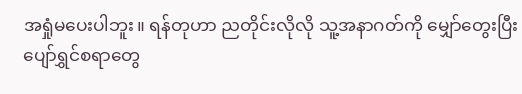အရှုံမပေးပါဘူး။ ရန်တုဟာ ညတိုင်းလိုလို သူ့အနာဂတ်ကို မျှော်တွေးပြီး ပျော်ရွှင်စရာတွေ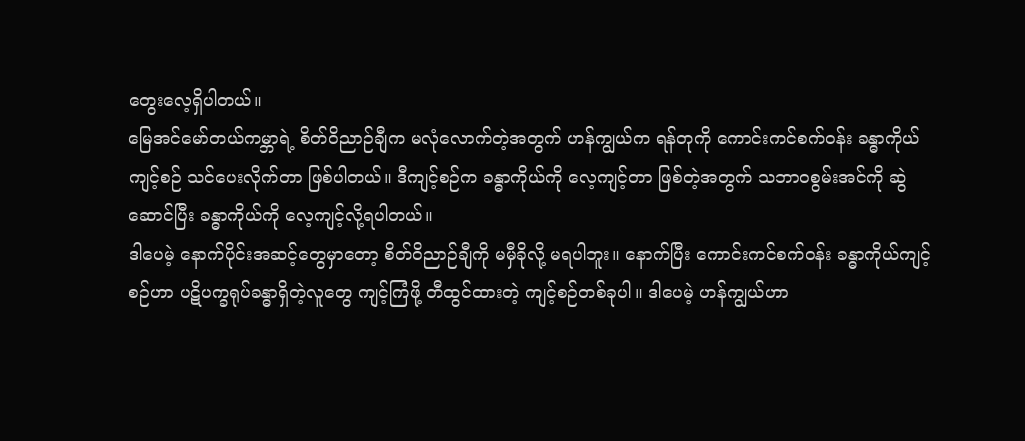တွေးလေ့ရှိပါတယ်။
မြေအင်မော်တယ်ကမ္ဘာရဲ့ စိတ်ဝိညာဉ်ချီက မလုံလောက်တဲ့အတွက် ဟန်ကျွယ်က ရန်တုကို ကောင်းကင်စက်ဝန်း ခန္ဓာကိုယ်ကျင့်စဉ် သင်ပေးလိုက်တာ ဖြစ်ပါတယ်။ ဒီကျင့်စဉ်က ခန္ဓာကိုယ်ကို လေ့ကျင့်တာ ဖြစ်တဲ့အတွက် သဘာဝစွမ်းအင်ကို ဆွဲဆောင်ပြီး ခန္ဓာကိုယ်ကို လေ့ကျင့်လို့ရပါတယ်။
ဒါပေမဲ့ နောက်ပိုင်းအဆင့်တွေမှာတော့ စိတ်ဝိညာဉ်ချီကို မမှီခိုလို့ မရပါဘူး။ နောက်ပြီး ကောင်းကင်စက်ဝန်း ခန္ဓာကိုယ်ကျင့်စဉ်ဟာ ပဋိပက္ခရုပ်ခန္ဓာရှိတဲ့လူတွေ ကျင့်ကြံဖို့ တီထွင်ထားတဲ့ ကျင့်စဉ်တစ်ခုပါ။ ဒါပေမဲ့ ဟန်ကျွယ်ဟာ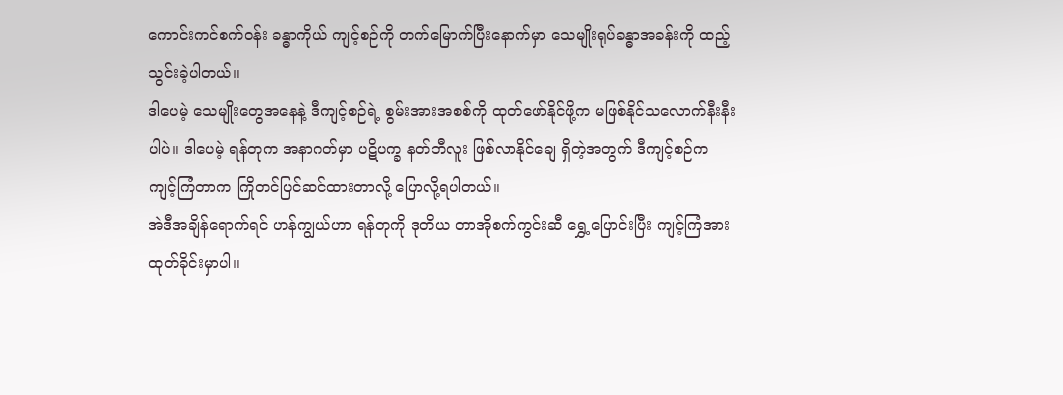ကောင်းကင်စက်ဝန်း ခန္ဓာကိုယ် ကျင့်စဉ်ကို တက်မြောက်ပြီးနောက်မှာ သေမျိုးရုပ်ခန္ဓာအခန်းကို ထည့်သွင်းခဲ့ပါတယ်။
ဒါပေမဲ့ သေမျိုးတွေအနေနဲ့ ဒီကျင့်စဉ်ရဲ့ စွမ်းအားအစစ်ကို ထုတ်ဖော်နိုင်ဖို့က မဖြစ်နိုင်သလောက်နီးနီးပါပဲ။ ဒါပေမဲ့ ရန်တုက အနာဂတ်မှာ ပဋိပက္ခ နတ်ဘီလူး ဖြစ်လာနိုင်ချေ ရှိတဲ့အတွက် ဒီကျင့်စဉ်က ကျင့်ကြံတာက ကြိုတင်ပြင်ဆင်ထားတာလို့ ပြောလို့ရပါတယ်။
အဲဒီအချိန်ရောက်ရင် ဟန်ကျွယ်ဟာ ရန်တုကို ဒုတိယ တာအိုစက်ကွင်းဆီ ရွှေ့ပြောင်းပြီး ကျင့်ကြံအားထုတ်ခိုင်းမှာပါ။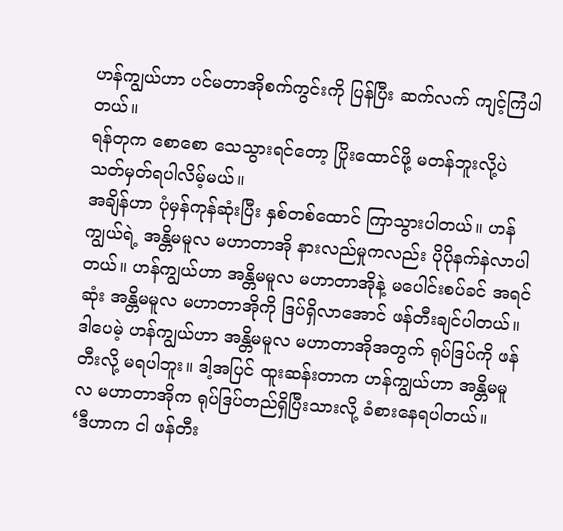ဟန်ကျွယ်ဟာ ပင်မတာအိုစက်ကွင်းကို ပြန်ပြီး ဆက်လက် ကျင့်ကြံပါတယ်။
ရန်တုက စောစော သေသွားရင်တော့ ပြိုးထောင်ဖို့ မတန်ဘူးလို့ပဲ သတ်မှတ်ရပါလိမ့်မယ်။
အချိန်ဟာ ပုံမှန်ကုန်ဆုံးပြီး နှစ်တစ်ထောင် ကြာသွားပါတယ်။ ဟန်ကျွယ်ရဲ့ အန္တိမမူလ မဟာတာအို နားလည်မှုကလည်း ပိုပိုနက်နဲလာပါတယ်။ ဟန်ကျွယ်ဟာ အန္တိမမူလ မဟာတာအိုနဲ့ မပေါင်းစပ်ခင် အရင်ဆုံး အန္တိမမူလ မဟာတာအိုကို ဒြပ်ရှိလာအောင် ဖန်တီးချင်ပါတယ်။
ဒါပေမဲ့ ဟန်ကျွယ်ဟာ အန္တိမမူလ မဟာတာအိုအတွက် ရုပ်ဒြပ်ကို ဖန်တီးလို့ မရပါဘူး။ ဒါ့အပြင် ထူးဆန်းတာက ဟန်ကျွယ်ဟာ အန္တိမမူလ မဟာတာအိုက ရုပ်ဒြပ်တည်ရှိပြီးသားလို့ ခံစားနေရပါတယ်။
‘ဒီဟာက ငါ ဖန်တီး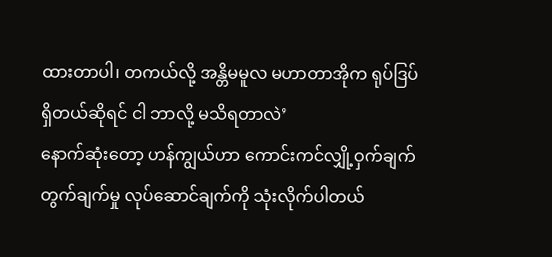ထားတာပါ၊ တကယ်လို့ အန္တိမမူလ မဟာတာအိုက ရုပ်ဒြပ်ရှိတယ်ဆိုရင် ငါ ဘာလို့ မသိရတာလဲ’
နောက်ဆုံးတော့ ဟန်ကျွယ်ဟာ ကောင်းကင်လျှို့ဝှက်ချက် တွက်ချက်မှု လုပ်ဆောင်ချက်ကို သုံးလိုက်ပါတယ်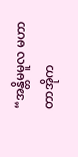“အန္တိမမူလ မဟာတာအိုက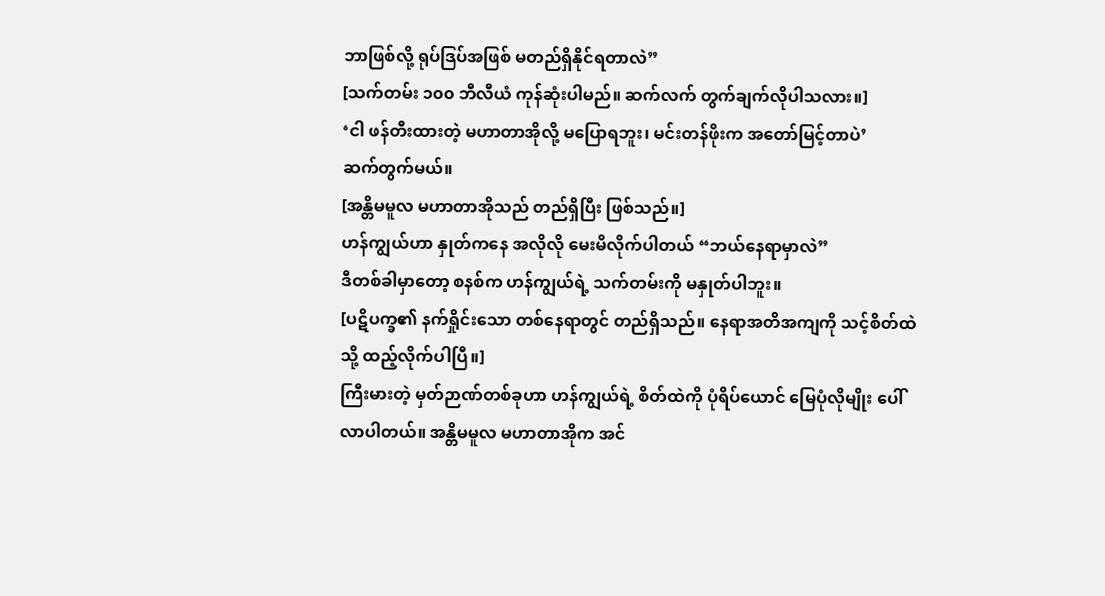ဘာဖြစ်လို့ ရုပ်ဒြပ်အဖြစ် မတည်ရှိနိုင်ရတာလဲ”
[သက်တမ်း ၁၀၀ ဘီလီယံ ကုန်ဆုံးပါမည်။ ဆက်လက် တွက်ချက်လိုပါသလား။]
‘ငါ ဖန်တီးထားတဲ့ မဟာတာအိုလို့ မပြောရဘူး၊ မင်းတန်ဖိုးက အတော်မြင့်တာပဲ’
ဆက်တွက်မယ်။
[အန္တိမမူလ မဟာတာအိုသည် တည်ရှိပြီး ဖြစ်သည်။]
ဟန်ကျွယ်ဟာ နှုတ်ကနေ အလိုလို မေးမိလိုက်ပါတယ် “ဘယ်နေရာမှာလဲ”
ဒီတစ်ခါမှာတော့ စနစ်က ဟန်ကျွယ်ရဲ့ သက်တမ်းကို မနှုတ်ပါဘူး။
[ပဋိပက္ခ၏ နက်ရှိုင်းသော တစ်နေရာတွင် တည်ရှိသည်။ နေရာအတိအကျကို သင့်စိတ်ထဲသို့ ထည့်လိုက်ပါပြီ။]
ကြီးမားတဲ့ မှတ်ဉာဏ်တစ်ခုဟာ ဟန်ကျွယ်ရဲ့ စိတ်ထဲကို ပုံရိပ်ယောင် မြေပုံလိုမျိုး ပေါ်လာပါတယ်။ အန္တိမမူလ မဟာတာအိုက အင်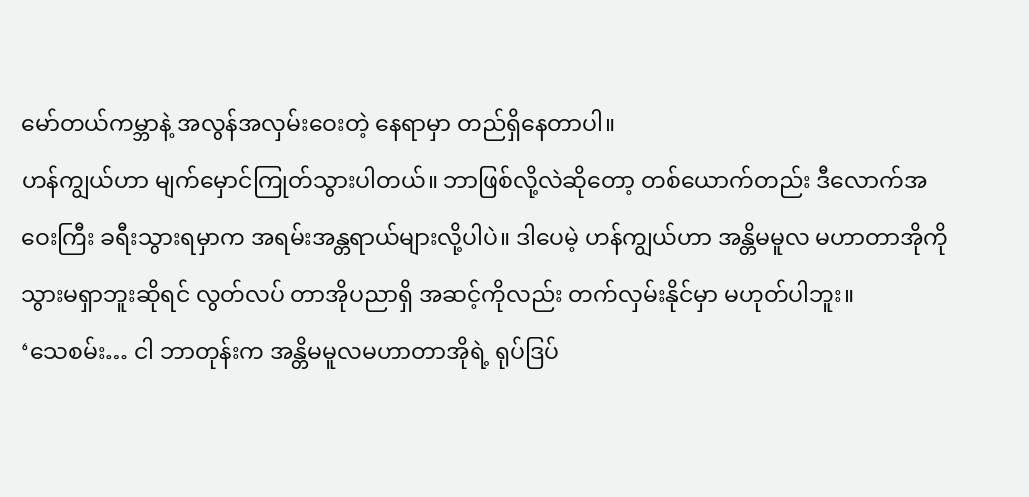မော်တယ်ကမ္ဘာနဲ့ အလွန်အလှမ်းဝေးတဲ့ နေရာမှာ တည်ရှိနေတာပါ။
ဟန်ကျွယ်ဟာ မျက်မှောင်ကြုတ်သွားပါတယ်။ ဘာဖြစ်လို့လဲဆိုတော့ တစ်ယောက်တည်း ဒီလောက်အဝေးကြီး ခရီးသွားရမှာက အရမ်းအန္တရာယ်များလို့ပါပဲ။ ဒါပေမဲ့ ဟန်ကျွယ်ဟာ အန္တိမမူလ မဟာတာအိုကို သွားမရှာဘူးဆိုရင် လွတ်လပ် တာအိုပညာရှိ အဆင့်ကိုလည်း တက်လှမ်းနိုင်မှာ မဟုတ်ပါဘူး။
‘သေစမ်း… ငါ ဘာတုန်းက အန္တိမမူလမဟာတာအိုရဲ့ ရုပ်ဒြပ်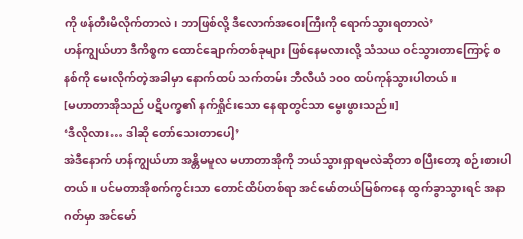ကို ဖန်တီးမိလိုက်တာလဲ၊ ဘာဖြစ်လို့ ဒီလောက်အဝေးကြီးကို ရောက်သွားရတာလဲ’
ဟန်ကျွယ်ဟာ ဒီကိစ္စက ထောင်ချောက်တစ်ခုများ ဖြစ်နေမလားလို့ သံသယ ဝင်သွားတာကြောင့် စနစ်ကို မေးလိုက်တဲ့အခါမှာ နောက်ထပ် သက်တမ်း ဘီလီယံ ၁၀၀ ထပ်ကုန်သွားပါတယ်။
[မဟာတာအိုသည် ပဋိပက္ခ၏ နက်ရှိုင်းသော နေရာတွင်သာ မွေးဖွားသည်။]
‘ဒီလိုလား… ဒါဆို တော်သေးတာပေါ့’
အဲဒီနောက် ဟန်ကျွယ်ဟာ အန္တိမမူလ မဟာတာအိုကို ဘယ်သွားရှာရမလဲဆိုတာ စပြီးတော့ စဉ်းစားပါတယ်။ ပင်မတာအိုစက်ကွင်းသာ တောင်ထိပ်တစ်ရာ အင်မော်တယ်မြစ်ကနေ ထွက်ခွာသွားရင် အနာဂတ်မှာ အင်မော်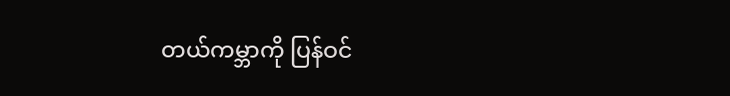တယ်ကမ္ဘာကို ပြန်ဝင်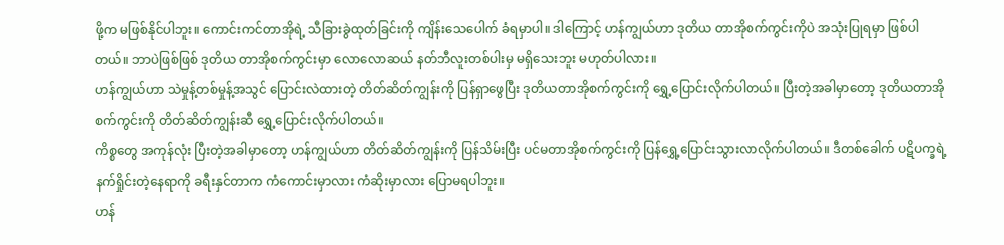ဖို့က မဖြစ်နိုင်ပါဘူး။ ကောင်းကင်တာအိုရဲ့ သီခြားခွဲထုတ်ခြင်းကို ကျိန်းသေပေါက် ခံရမှာပါ။ ဒါကြောင့် ဟန်ကျွယ်ဟာ ဒုတိယ တာအိုစက်ကွင်းကိုပဲ အသုံးပြုရမှာ ဖြစ်ပါတယ်။ ဘာပဲဖြစ်ဖြစ် ဒုတိယ တာအိုစက်ကွင်းမှာ လောလောဆယ် နတ်ဘီလူးတစ်ပါးမှ မရှိသေးဘူး မဟုတ်ပါလား။
ဟန်ကျွယ်ဟာ သဲမှုန့်တစ်မှုန့်အသွင် ပြောင်းလဲထားတဲ့ တိတ်ဆိတ်ကျွန်းကို ပြန်ရှာဖွေပြီး ဒုတိယတာအိုစက်ကွင်းကို ရွှေ့ပြောင်းလိုက်ပါတယ်။ ပြီးတဲ့အခါမှာတော့ ဒုတိယတာအိုစက်ကွင်းကို တိတ်ဆိတ်ကျွန်းဆီ ရွှေ့ပြောင်းလိုက်ပါတယ်။
ကိစ္စတွေ အကုန်လုံး ပြီးတဲ့အခါမှာတော့ ဟန်ကျွယ်ဟာ တိတ်ဆိတ်ကျွန်းကို ပြန်သိမ်းပြီး ပင်မတာအိုစက်ကွင်းကို ပြန်ရွှေ့ပြောင်းသွားလာလိုက်ပါတယ်။ ဒီတစ်ခေါက် ပဋိပက္ခရဲ့ နက်ရှိုင်းတဲ့နေရာကို ခရီးနှင်တာက ကံကောင်းမှာလား ကံဆိုးမှာလား ပြောမရပါဘူး။
ဟန်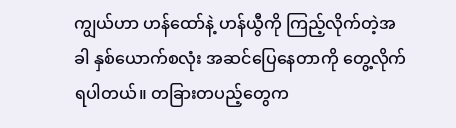ကျွယ်ဟာ ဟန်ထော်နဲ့ ဟန်ယွီကို ကြည့်လိုက်တဲ့အခါ နှစ်ယောက်စလုံး အဆင်ပြေနေတာကို တွေ့လိုက်ရပါတယ်။ တခြားတပည့်တွေက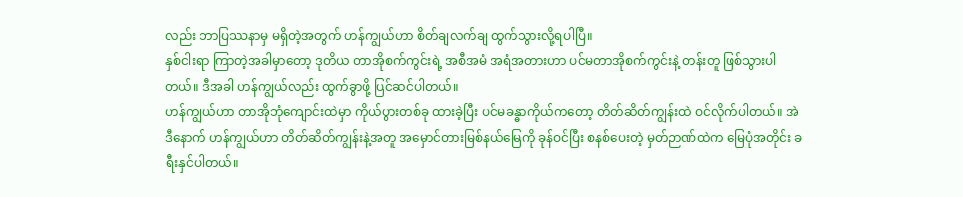လည်း ဘာပြဿနာမှ မရှိတဲ့အတွက် ဟန်ကျွယ်ဟာ စိတ်ချလက်ချ ထွက်သွားလို့ရပါပြီ။
နှစ်ငါးရာ ကြာတဲ့အခါမှာတော့ ဒုတိယ တာအိုစက်ကွင်းရဲ့ အစီအမံ အရံအတားဟာ ပင်မတာအိုစက်ကွင်းနဲ့ တန်းတူ ဖြစ်သွားပါတယ်။ ဒီအခါ ဟန်ကျွယ်လည်း ထွက်ခွာဖို့ ပြင်ဆင်ပါတယ်။
ဟန်ကျွယ်ဟာ တာအိုဘုံကျောင်းထဲမှာ ကိုယ်ပွားတစ်ခု ထားခဲ့ပြီး ပင်မခန္ဓာကိုယ်ကတော့ တိတ်ဆိတ်ကျွန်းထဲ ဝင်လိုက်ပါတယ်။ အဲဒီနောက် ဟန်ကျွယ်ဟာ တိတ်ဆိတ်ကျွန်းနဲ့အတူ အမှောင်တားမြစ်နယ်မြေကို ခုန်ဝင်ပြီး စနစ်ပေးတဲ့ မှတ်ဉာဏ်ထဲက မြေပုံအတိုင်း ခရီးနှင်ပါတယ်။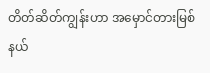တိတ်ဆိတ်ကျွန်းဟာ အမှောင်တားမြစ်နယ်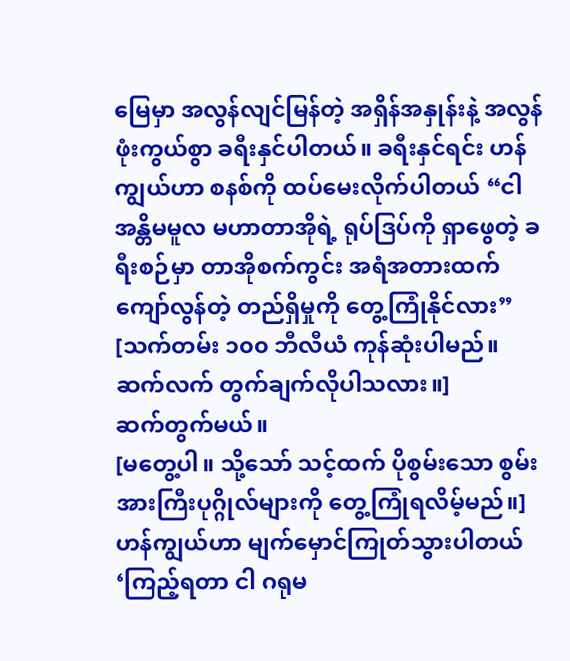မြေမှာ အလွန်လျင်မြန်တဲ့ အရှိန်အနှုန်းနဲ့ အလွန်ဖုံးကွယ်စွာ ခရီးနှင်ပါတယ်။ ခရီးနှင်ရင်း ဟန်ကျွယ်ဟာ စနစ်ကို ထပ်မေးလိုက်ပါတယ် “ငါ အန္တိမမူလ မဟာတာအိုရဲ့ ရုပ်ဒြပ်ကို ရှာဖွေတဲ့ ခရီးစဉ်မှာ တာအိုစက်ကွင်း အရံအတားထက် ကျော်လွန်တဲ့ တည်ရှိမှုကို တွေ့ကြုံနိုင်လား”
[သက်တမ်း ၁၀၀ ဘီလီယံ ကုန်ဆုံးပါမည်။ ဆက်လက် တွက်ချက်လိုပါသလား။]
ဆက်တွက်မယ်။
[မတွေ့ပါ။ သို့သော် သင့်ထက် ပိုစွမ်းသော စွမ်းအားကြီးပုဂ္ဂိုလ်များကို တွေ့ကြုံရလိမ့်မည်။]
ဟန်ကျွယ်ဟာ မျက်မှောင်ကြုတ်သွားပါတယ် ‘ကြည့်ရတာ ငါ ဂရုမ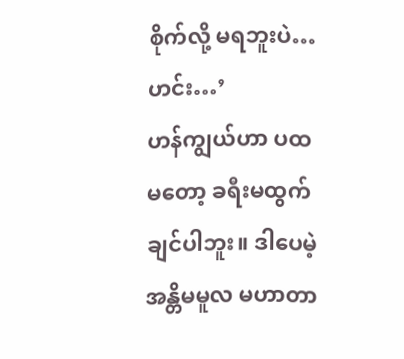စိုက်လို့ မရဘူးပဲ…ဟင်း…’
ဟန်ကျွယ်ဟာ ပထမတော့ ခရီးမထွက်ချင်ပါဘူး။ ဒါပေမဲ့ အန္တိမမူလ မဟာတာ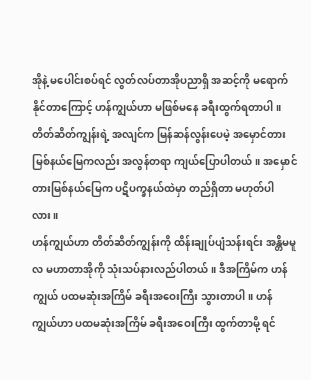အိုနဲ့ မပေါင်းစပ်ရင် လွတ်လပ်တာအိုပညာရှိ အဆင့်ကို မရောက်နိုင်တာကြောင့် ဟန်ကျွယ်ဟာ မဖြစ်မနေ ခရီးထွက်ရတာပါ။
တိတ်ဆိတ်ကျွန်းရဲ့ အလျင်က မြန်ဆန်လွန်းပေမဲ့ အမှောင်တားမြစ်နယ်မြေကလည်း အလွန်တရာ ကျယ်ပြောပါတယ်။ အမှောင်တားမြစ်နယ်မြေက ပဋိပက္ခနယ်ထဲမှာ တည်ရှိတာ မဟုတ်ပါလား။
ဟန်ကျွယ်ဟာ တိတ်ဆိတ်ကျွန်းကို ထိန်းချုပ်ပျံသန်းရင်း အန္တိမမူလ မဟာတာအိုကို သုံးသပ်နားလည်ပါတယ်။ ဒီအကြိမ်က ဟန်ကျွယ် ပထမဆုံးအကြိမ် ခရီးအဝေးကြီး သွားတာပါ။ ဟန်ကျွယ်ဟာ ပထမဆုံးအကြိမ် ခရီးအဝေးကြီး ထွက်တာမို့ ရင်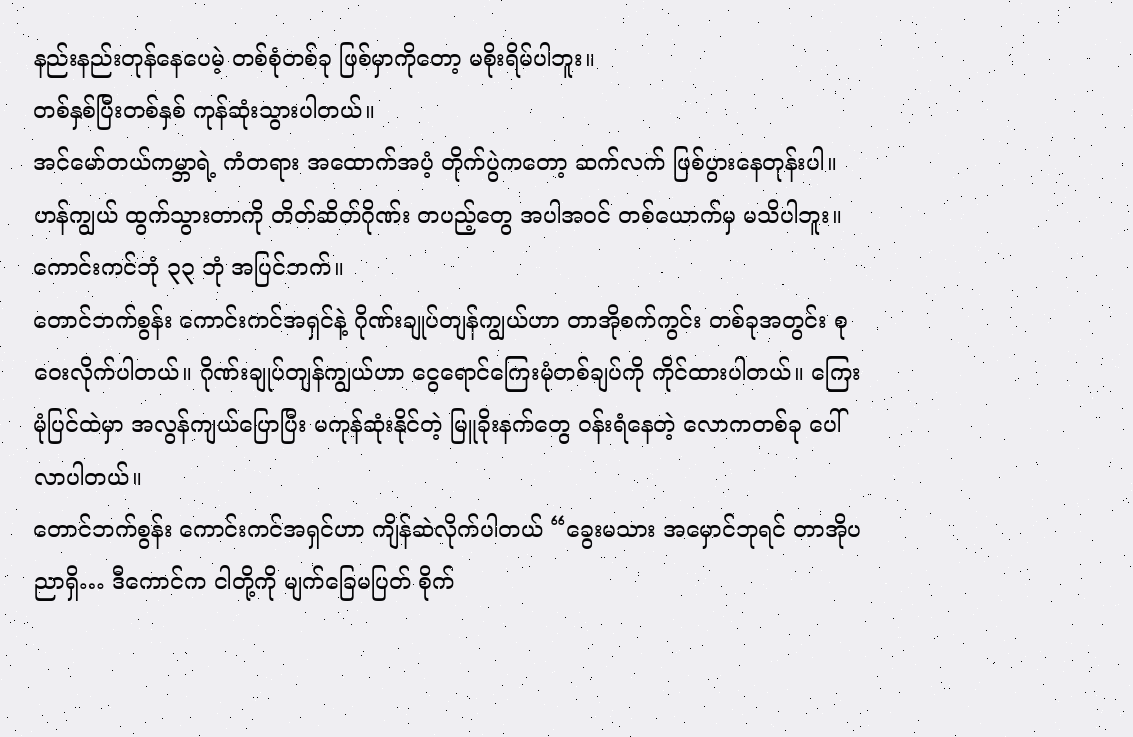နည်းနည်းတုန်နေပေမဲ့ တစ်စုံတစ်ခု ဖြစ်မှာကိုတော့ မစိုးရိမ်ပါဘူး။
တစ်နှစ်ပြီးတစ်နှစ် ကုန်ဆုံးသွားပါတယ်။
အင်မော်တယ်ကမ္ဘာရဲ့ ကံတရား အထောက်အပံ့ တိုက်ပွဲကတော့ ဆက်လက် ဖြစ်ပွားနေတုန်းပါ။ ဟန်ကျွယ် ထွက်သွားတာကို တိတ်ဆိတ်ဂိုဏ်း တပည့်တွေ အပါအဝင် တစ်ယောက်မှ မသိပါဘူး။
ကောင်းကင်ဘုံ ၃၃ ဘုံ အပြင်ဘက်။
တောင်ဘက်စွန်း ကောင်းကင်အရှင်နဲ့ ဂိုဏ်းချုပ်တျန်ကျွယ်ဟာ တာအိုစက်ကွင်း တစ်ခုအတွင်း စုဝေးလိုက်ပါတယ်။ ဂိုဏ်းချုပ်တျန်ကျွယ်ဟာ ငွေရောင်ကြေးမုံတစ်ချပ်ကို ကိုင်ထားပါတယ်။ ကြေးမုံပြင်ထဲမှာ အလွန်ကျယ်ပြောပြီး မကုန်ဆုံးနိုင်တဲ့ မြူခိုးနက်တွေ ဝန်းရံနေတဲ့ လောကတစ်ခု ပေါ်လာပါတယ်။
တောင်ဘက်စွန်း ကောင်းကင်အရှင်ဟာ ကျိန်ဆဲလိုက်ပါတယ် “ခွေးမသား အမှောင်ဘုရင် တာအိုပညာရှိ… ဒီကောင်က ငါတို့ကို မျက်ခြေမပြတ် စိုက်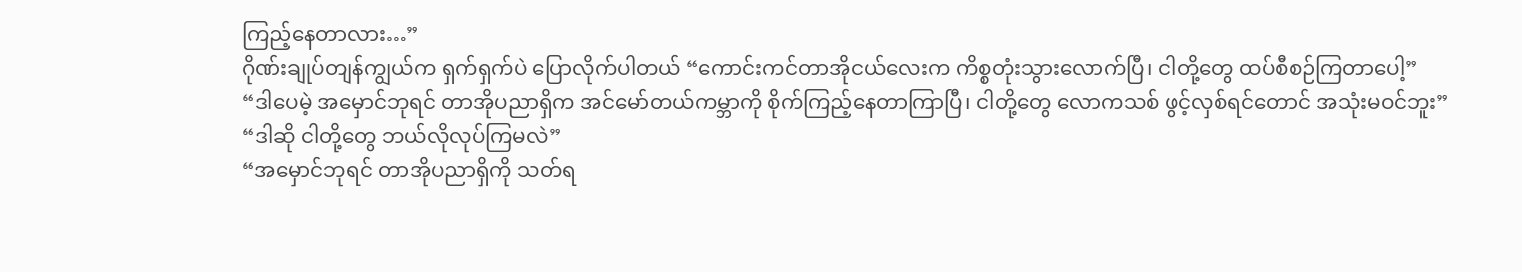ကြည့်နေတာလား…”
ဂိုဏ်းချုပ်တျန်ကျွယ်က ရှက်ရှက်ပဲ ပြောလိုက်ပါတယ် “ကောင်းကင်တာအိုငယ်လေးက ကိစ္စတုံးသွားလောက်ပြီ၊ ငါတို့တွေ ထပ်စီစဉ်ကြတာပေါ့”
“ဒါပေမဲ့ အမှောင်ဘုရင် တာအိုပညာရှိက အင်မော်တယ်ကမ္ဘာကို စိုက်ကြည့်နေတာကြာပြီ၊ ငါတို့တွေ လောကသစ် ဖွင့်လှစ်ရင်တောင် အသုံးမဝင်ဘူး”
“ဒါဆို ငါတို့တွေ ဘယ်လိုလုပ်ကြမလဲ”
“အမှောင်ဘုရင် တာအိုပညာရှိကို သတ်ရ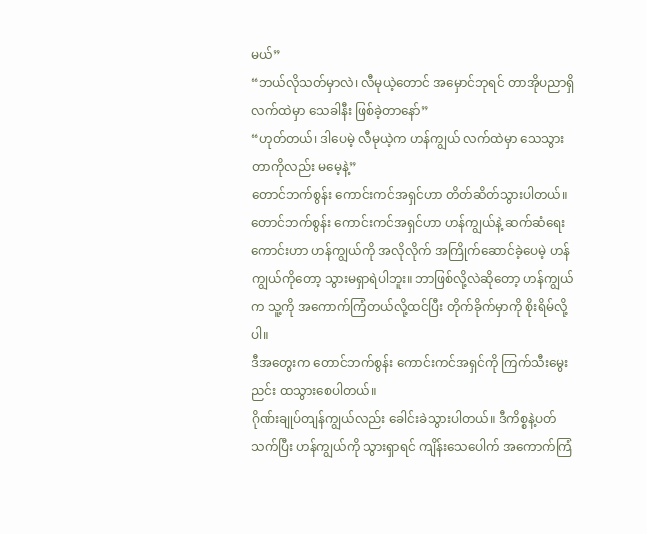မယ်”
“ဘယ်လိုသတ်မှာလဲ၊ လီမုယဲ့တောင် အမှောင်ဘုရင် တာအိုပညာရှိလက်ထဲမှာ သေခါနီး ဖြစ်ခဲ့တာနော်”
“ဟုတ်တယ်၊ ဒါပေမဲ့ လီမုယဲ့က ဟန်ကျွယ် လက်ထဲမှာ သေသွားတာကိုလည်း မမေ့နဲ့”
တောင်ဘက်စွန်း ကောင်းကင်အရှင်ဟာ တိတ်ဆိတ်သွားပါတယ်။ တောင်ဘက်စွန်း ကောင်းကင်အရှင်ဟာ ဟန်ကျွယ်နဲ့ ဆက်ဆံရေးကောင်းဟာ ဟန်ကျွယ်ကို အလိုလိုက် အကြိုက်ဆောင်ခဲ့ပေမဲ့ ဟန်ကျွယ်ကိုတော့ သွားမရှာရဲပါဘူး။ ဘာဖြစ်လို့လဲဆိုတော့ ဟန်ကျွယ်က သူ့ကို အကောက်ကြံတယ်လို့ထင်ပြီး တိုက်ခိုက်မှာကို စိုးရိမ်လို့ပါ။
ဒီအတွေးက တောင်ဘက်စွန်း ကောင်းကင်အရှင်ကို ကြက်သီးမွေးညင်း ထသွားစေပါတယ်။
ဂိုဏ်းချုပ်တျန်ကျွယ်လည်း ခေါင်းခဲသွားပါတယ်။ ဒီကိစ္စနဲ့ပတ်သက်ပြီး ဟန်ကျွယ်ကို သွားရှာရင် ကျိန်းသေပေါက် အကောက်ကြံ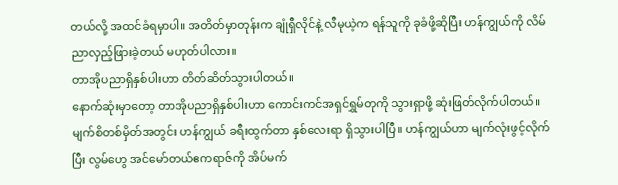တယ်လို့ အထင်ခံရမှာပါ။ အတိတ်မှာတုန်းက ချုံရှီလိုင်နဲ့ လီမုယဲ့က ရန်သူကို ခုခံဖို့ဆိုပြီး ဟန်ကျွယ်ကို လိမ်ညာလှည့်ဖြားခဲ့တယ် မဟုတ်ပါလား။
တာအိုပညာရှိနှစ်ပါးဟာ တိတ်ဆိတ်သွားပါတယ်။
နောက်ဆုံးမှာတော့ တာအိုပညာရှိနှစ်ပါးဟာ ကောင်းကင်အရှင်ရွှမ်တုကို သွားရှာဖို့ ဆုံးဖြတ်လိုက်ပါတယ်။
မျက်စိတစ်မှိတ်အတွင်း ဟန်ကျွယ် ခရီးထွက်တာ နှစ်လေးရာ ရှိသွားပါပြီ။ ဟန်ကျွယ်ဟာ မျက်လုံးဖွင့်လိုက်ပြီး လွမ်ဟွေ အင်မော်တယ်ဧကရာဇ်ကို အိပ်မက်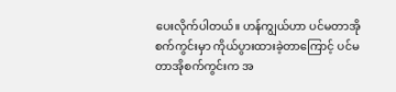ပေးလိုက်ပါတယ်။ ဟန်ကျွယ်ဟာ ပင်မတာအိုစက်ကွင်းမှာ ကိုယ်ပွားထားခဲ့တာကြောင့် ပင်မတာအိုစက်ကွင်းက အ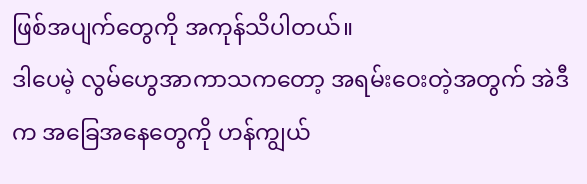ဖြစ်အပျက်တွေကို အကုန်သိပါတယ်။
ဒါပေမဲ့ လွမ်ဟွေအာကာသကတော့ အရမ်းဝေးတဲ့အတွက် အဲဒီက အခြေအနေတွေကို ဟန်ကျွယ်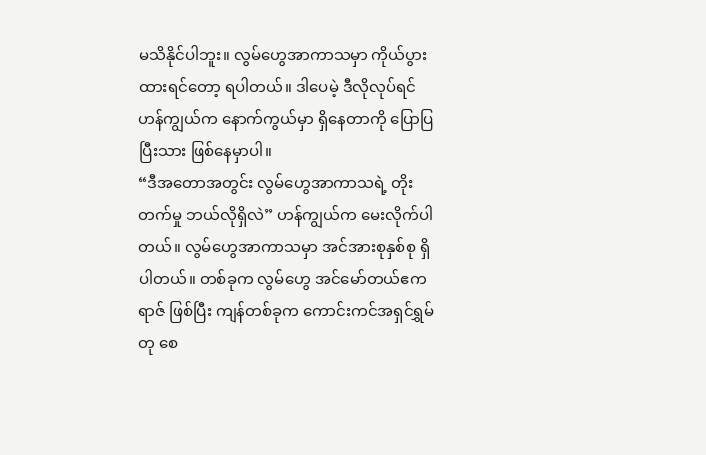မသိနိုင်ပါဘူး။ လွမ်ဟွေအာကာသမှာ ကိုယ်ပွားထားရင်တော့ ရပါတယ်။ ဒါပေမဲ့ ဒီလိုလုပ်ရင် ဟန်ကျွယ်က နောက်ကွယ်မှာ ရှိနေတာကို ပြောပြပြီးသား ဖြစ်နေမှာပါ။
“ဒီအတောအတွင်း လွမ်ဟွေအာကာသရဲ့ တိုးတက်မှု ဘယ်လိုရှိလဲ” ဟန်ကျွယ်က မေးလိုက်ပါတယ်။ လွမ်ဟွေအာကာသမှာ အင်အားစုနှစ်စု ရှိပါတယ်။ တစ်ခုက လွမ်ဟွေ အင်မော်တယ်ဧကရာဇ် ဖြစ်ပြီး ကျန်တစ်ခုက ကောင်းကင်အရှင်ရွှမ်တု စေ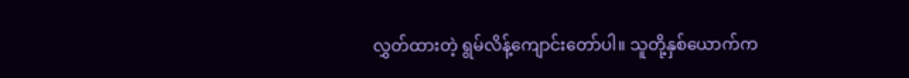လွှတ်ထားတဲ့ ရွမ်လိန့်ကျောင်းတော်ပါ။ သူတို့နှစ်ယောက်က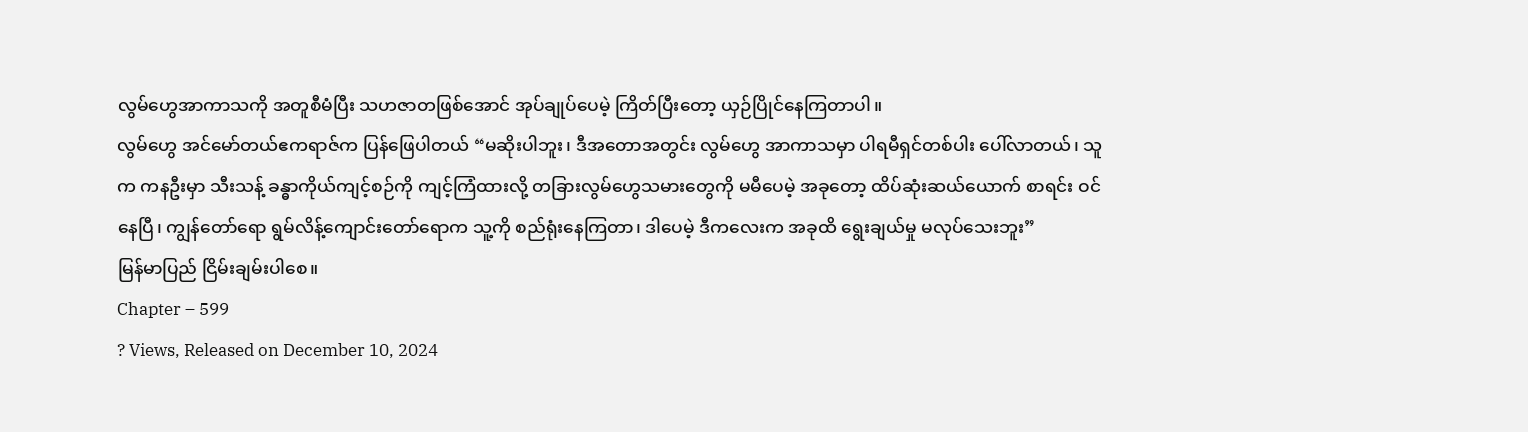လွမ်ဟွေအာကာသကို အတူစီမံပြီး သဟဇာတဖြစ်အောင် အုပ်ချုပ်ပေမဲ့ ကြိတ်ပြီးတော့ ယှဉ်ပြိုင်နေကြတာပါ။
လွမ်ဟွေ အင်မော်တယ်ဧကရာဇ်က ပြန်ဖြေပါတယ် “မဆိုးပါဘူး၊ ဒီအတောအတွင်း လွမ်ဟွေ အာကာသမှာ ပါရမီရှင်တစ်ပါး ပေါ်လာတယ်၊ သူက ကနဦးမှာ သီးသန့် ခန္ဓာကိုယ်ကျင့်စဉ်ကို ကျင့်ကြံထားလို့ တခြားလွမ်ဟွေသမားတွေကို မမီပေမဲ့ အခုတော့ ထိပ်ဆုံးဆယ်ယောက် စာရင်း ဝင်နေပြီ၊ ကျွန်တော်ရော ရွမ်လိန့်ကျောင်းတော်ရောက သူ့ကို စည်ရုံးနေကြတာ၊ ဒါပေမဲ့ ဒီကလေးက အခုထိ ရွေးချယ်မှု မလုပ်သေးဘူး”
မြန်မာပြည် ငြိမ်းချမ်းပါစေ။
Chapter – 599
? Views, Released on December 10, 2024